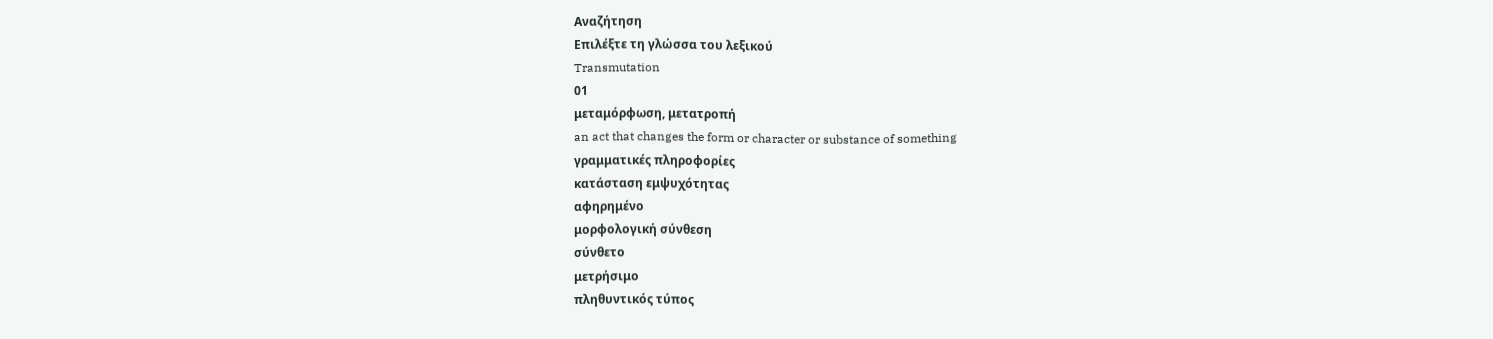Αναζήτηση
Επιλέξτε τη γλώσσα του λεξικού
Transmutation
01
μεταμόρφωση, μετατροπή
an act that changes the form or character or substance of something
γραμματικές πληροφορίες
κατάσταση εμψυχότητας
αφηρημένο
μορφολογική σύνθεση
σύνθετο
μετρήσιμο
πληθυντικός τύπος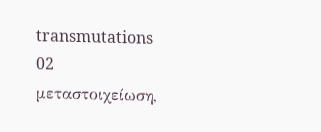transmutations
02
μεταστοιχείωση,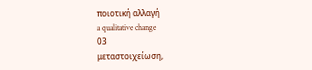ποιοτική αλλαγή
a qualitative change
03
μεταστοιχείωση,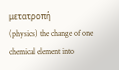μετατροπή
(physics) the change of one chemical element into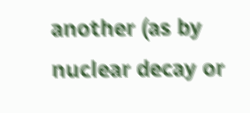another (as by nuclear decay or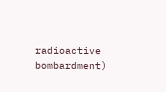radioactive bombardment)